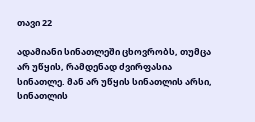თავი 22

ადამიანი სინათლეში ცხოვრობს, თუმცა არ უწყის, რამდენად ძვირფასია სინათლე. მან არ უწყის სინათლის არსი, სინათლის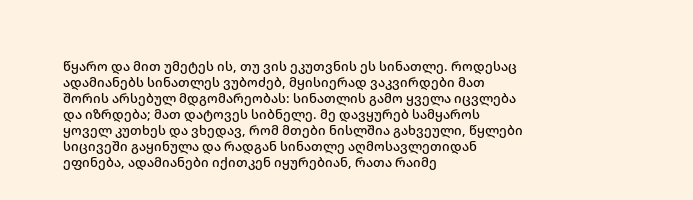წყარო და მით უმეტეს ის, თუ ვის ეკუთვნის ეს სინათლე. როდესაც ადამიანებს სინათლეს ვუბოძებ, მყისიერად ვაკვირდები მათ შორის არსებულ მდგომარეობას: სინათლის გამო ყველა იცვლება და იზრდება; მათ დატოვეს სიბნელე. მე დავყურებ სამყაროს ყოველ კუთხეს და ვხედავ, რომ მთები ნისლშია გახვეული, წყლები სიცივეში გაყინულა და რადგან სინათლე აღმოსავლეთიდან ეფინება, ადამიანები იქითკენ იყურებიან, რათა რაიმე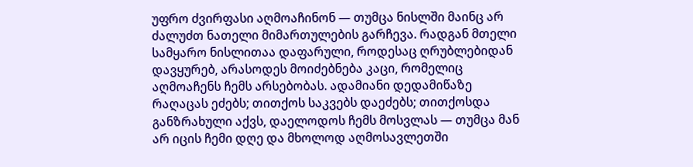უფრო ძვირფასი აღმოაჩინონ — თუმცა ნისლში მაინც არ ძალუძთ ნათელი მიმართულების გარჩევა. რადგან მთელი სამყარო ნისლითაა დაფარული, როდესაც ღრუბლებიდან დავყურებ, არასოდეს მოიძებნება კაცი, რომელიც აღმოაჩენს ჩემს არსებობას. ადამიანი დედამიწაზე რაღაცას ეძებს; თითქოს საკვებს დაეძებს; თითქოსდა განზრახული აქვს, დაელოდოს ჩემს მოსვლას — თუმცა მან არ იცის ჩემი დღე და მხოლოდ აღმოსავლეთში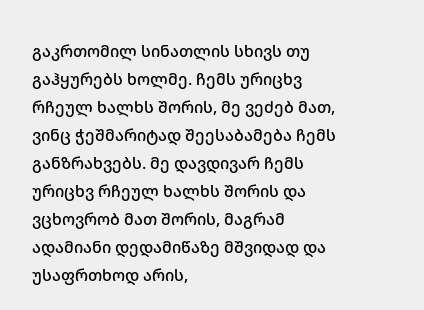გაკრთომილ სინათლის სხივს თუ გაჰყურებს ხოლმე. ჩემს ურიცხვ რჩეულ ხალხს შორის, მე ვეძებ მათ, ვინც ჭეშმარიტად შეესაბამება ჩემს განზრახვებს. მე დავდივარ ჩემს ურიცხვ რჩეულ ხალხს შორის და ვცხოვრობ მათ შორის, მაგრამ ადამიანი დედამიწაზე მშვიდად და უსაფრთხოდ არის,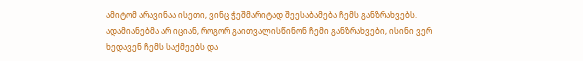ამიტომ არავინაა ისეთი, ვინც ჭეშმარიტად შეესაბამება ჩემს განზრახვებს. ადამიანებმა არ იციან, როგორ გაითვალისწინონ ჩემი განზრახვები, ისინი ვერ ხედავენ ჩემს საქმეებს და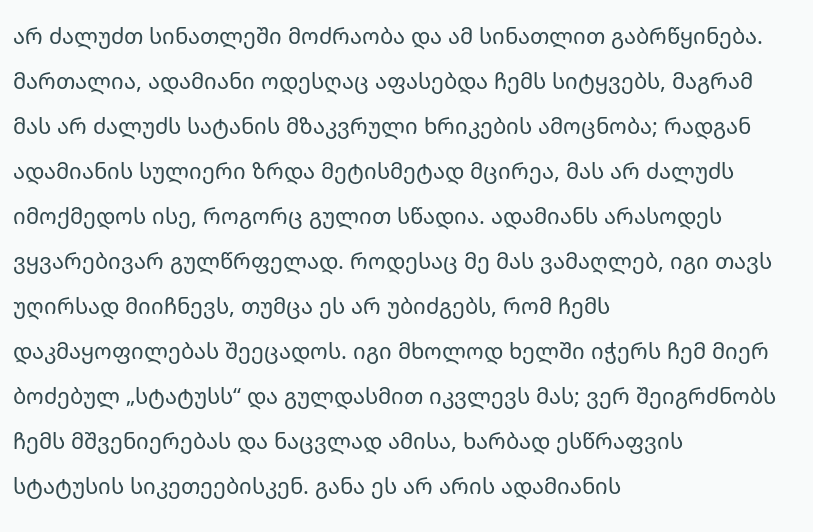არ ძალუძთ სინათლეში მოძრაობა და ამ სინათლით გაბრწყინება. მართალია, ადამიანი ოდესღაც აფასებდა ჩემს სიტყვებს, მაგრამ მას არ ძალუძს სატანის მზაკვრული ხრიკების ამოცნობა; რადგან ადამიანის სულიერი ზრდა მეტისმეტად მცირეა, მას არ ძალუძს იმოქმედოს ისე, როგორც გულით სწადია. ადამიანს არასოდეს ვყვარებივარ გულწრფელად. როდესაც მე მას ვამაღლებ, იგი თავს უღირსად მიიჩნევს, თუმცა ეს არ უბიძგებს, რომ ჩემს დაკმაყოფილებას შეეცადოს. იგი მხოლოდ ხელში იჭერს ჩემ მიერ ბოძებულ „სტატუსს“ და გულდასმით იკვლევს მას; ვერ შეიგრძნობს ჩემს მშვენიერებას და ნაცვლად ამისა, ხარბად ესწრაფვის სტატუსის სიკეთეებისკენ. განა ეს არ არის ადამიანის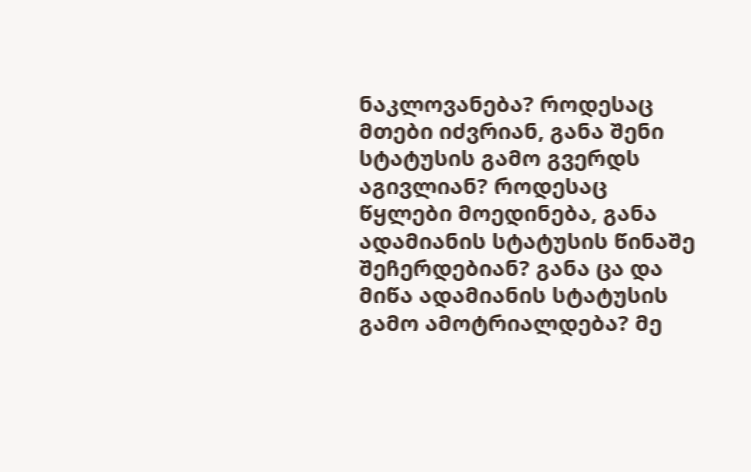ნაკლოვანება? როდესაც მთები იძვრიან, განა შენი სტატუსის გამო გვერდს აგივლიან? როდესაც წყლები მოედინება, განა ადამიანის სტატუსის წინაშე შეჩერდებიან? განა ცა და მიწა ადამიანის სტატუსის გამო ამოტრიალდება? მე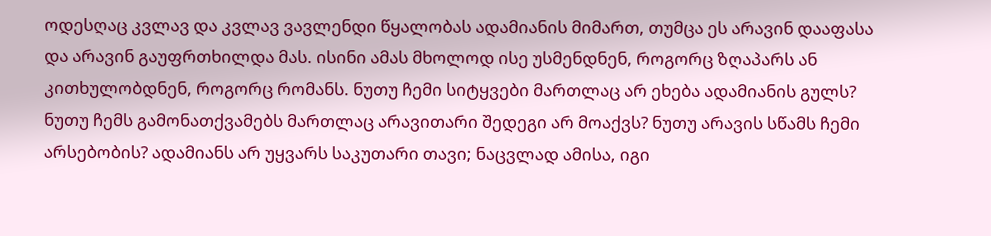ოდესღაც კვლავ და კვლავ ვავლენდი წყალობას ადამიანის მიმართ, თუმცა ეს არავინ დააფასა და არავინ გაუფრთხილდა მას. ისინი ამას მხოლოდ ისე უსმენდნენ, როგორც ზღაპარს ან კითხულობდნენ, როგორც რომანს. ნუთუ ჩემი სიტყვები მართლაც არ ეხება ადამიანის გულს? ნუთუ ჩემს გამონათქვამებს მართლაც არავითარი შედეგი არ მოაქვს? ნუთუ არავის სწამს ჩემი არსებობის? ადამიანს არ უყვარს საკუთარი თავი; ნაცვლად ამისა, იგი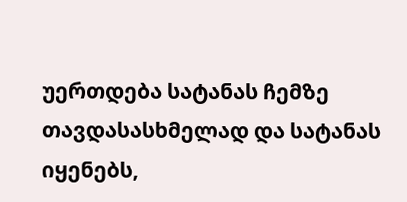უერთდება სატანას ჩემზე თავდასასხმელად და სატანას იყენებს,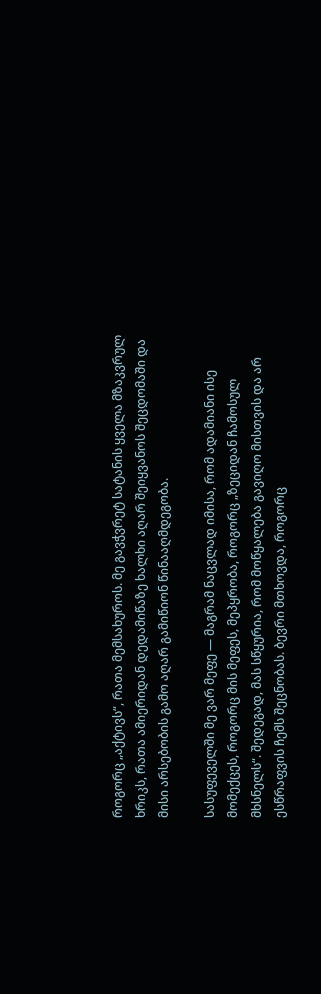როგორც „აქტივს“, რათა მემსახუროს. მე გავჭვრეტ სატანის ყველა მზაკვრულ ხრიკს, რათა ამიერიდან დედამიწაზე ხალხი აღარ შეიყვანოს შეცდომაში და მისი არსებობის გამო აღარ გამიწიონ წინააღმდეგობა.

სასუფეველში მე ვარ მეფე — მაგრამ ნაცვლად იმისა, რომ ადამიანი ისე მომექცეს, როგორც მის მეფეს, მეპყრობა, როგორც „ზეციდან ჩამოსულ მხსნელს“. შედეგად, მას სწყურია, რომ მოწყალება გავიღო მისთვის და არ ესწრაფვის ჩემს შეცნობას. ბევრი მთხოვდა, როგორც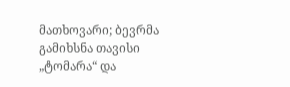მათხოვარი; ბევრმა გამიხსნა თავისი „ტომარა“ და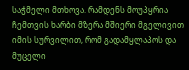საჭმელი მთხოვა. რამდენს მოუპყრია ჩემთვის ხარბი მზერა მშიერი მგელივით იმის სურვილით, რომ გადამყლაპოს და მუცელი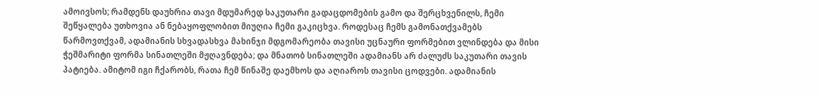ამოივსოს; რამდენს დაუხრია თავი მდუმარედ საკუთარი გადაცდომების გამო და შერცხვენილს, ჩემი შეწყალება უთხოვია ან ნებაყოფლობით მიუღია ჩემი გაკიცხვა. როდესაც ჩემს გამონათქვამებს წარმოვთქვამ, ადამიანის სხვადასხვა მახინჯი მდგომარეობა თავისი უცნაური ფორმებით ვლინდება და მისი ჭეშმარიტი ფორმა სინათლეში მჟღავნდება; და მნათობ სინათლეში ადამიანს არ ძალუძს საკუთარი თავის პატიება. ამიტომ იგი ჩქარობს, რათა ჩემ წინაშე დაემხოს და აღიაროს თავისი ცოდვები. ადამიანის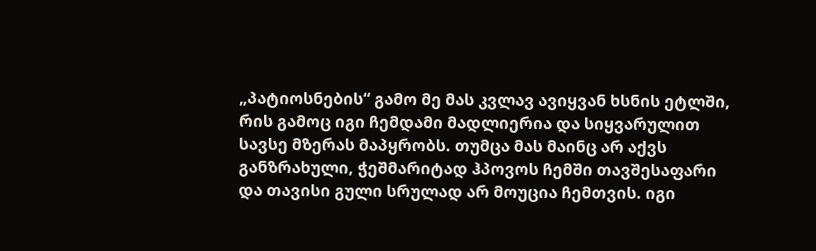„პატიოსნების“ გამო მე მას კვლავ ავიყვან ხსნის ეტლში, რის გამოც იგი ჩემდამი მადლიერია და სიყვარულით სავსე მზერას მაპყრობს. თუმცა მას მაინც არ აქვს განზრახული, ჭეშმარიტად ჰპოვოს ჩემში თავშესაფარი და თავისი გული სრულად არ მოუცია ჩემთვის. იგი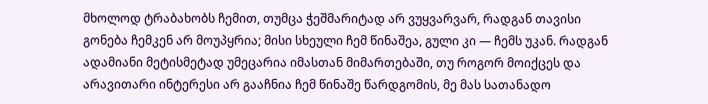მხოლოდ ტრაბახობს ჩემით, თუმცა ჭეშმარიტად არ ვუყვარვარ, რადგან თავისი გონება ჩემკენ არ მოუპყრია; მისი სხეული ჩემ წინაშეა, გული კი — ჩემს უკან. რადგან ადამიანი მეტისმეტად უმეცარია იმასთან მიმართებაში, თუ როგორ მოიქცეს და არავითარი ინტერესი არ გააჩნია ჩემ წინაშე წარდგომის, მე მას სათანადო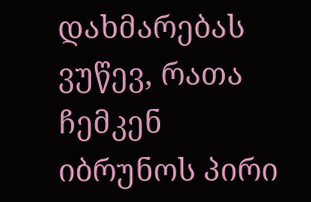დახმარებას ვუწევ, რათა ჩემკენ იბრუნოს პირი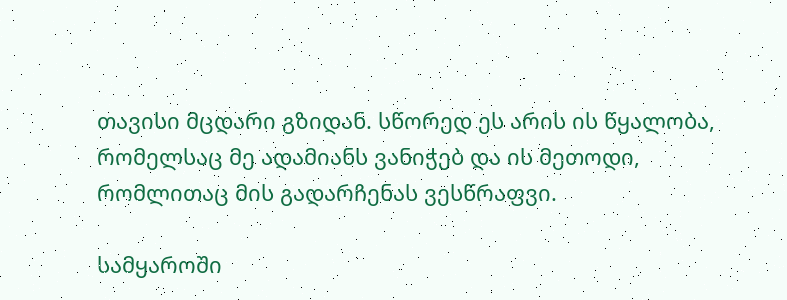თავისი მცდარი გზიდან. სწორედ ეს არის ის წყალობა, რომელსაც მე ადამიანს ვანიჭებ და ის მეთოდი, რომლითაც მის გადარჩენას ვესწრაფვი.

სამყაროში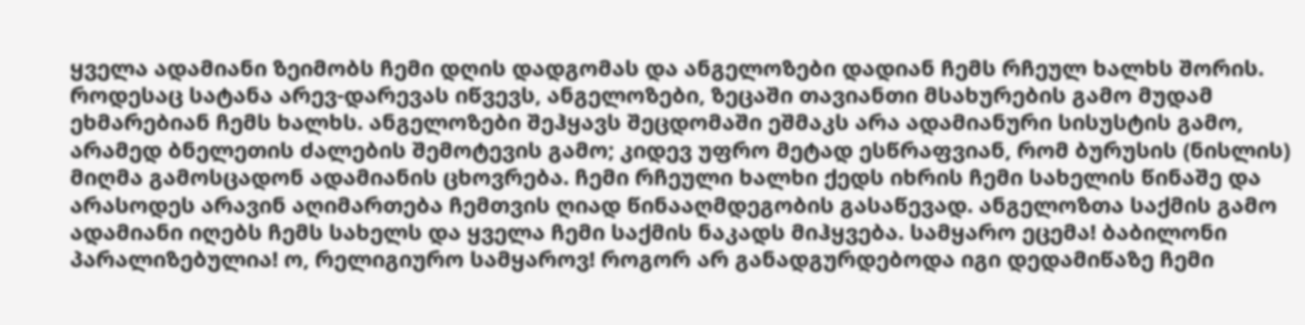ყველა ადამიანი ზეიმობს ჩემი დღის დადგომას და ანგელოზები დადიან ჩემს რჩეულ ხალხს შორის. როდესაც სატანა არევ-დარევას იწვევს, ანგელოზები, ზეცაში თავიანთი მსახურების გამო მუდამ ეხმარებიან ჩემს ხალხს. ანგელოზები შეჰყავს შეცდომაში ეშმაკს არა ადამიანური სისუსტის გამო, არამედ ბნელეთის ძალების შემოტევის გამო; კიდევ უფრო მეტად ესწრაფვიან, რომ ბურუსის (ნისლის) მიღმა გამოსცადონ ადამიანის ცხოვრება. ჩემი რჩეული ხალხი ქედს იხრის ჩემი სახელის წინაშე და არასოდეს არავინ აღიმართება ჩემთვის ღიად წინააღმდეგობის გასაწევად. ანგელოზთა საქმის გამო ადამიანი იღებს ჩემს სახელს და ყველა ჩემი საქმის ნაკადს მიჰყვება. სამყარო ეცემა! ბაბილონი პარალიზებულია! ო, რელიგიურო სამყაროვ! როგორ არ განადგურდებოდა იგი დედამიწაზე ჩემი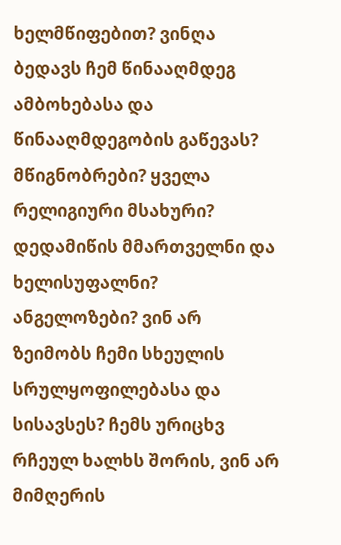ხელმწიფებით? ვინღა ბედავს ჩემ წინააღმდეგ ამბოხებასა და წინააღმდეგობის გაწევას? მწიგნობრები? ყველა რელიგიური მსახური? დედამიწის მმართველნი და ხელისუფალნი? ანგელოზები? ვინ არ ზეიმობს ჩემი სხეულის სრულყოფილებასა და სისავსეს? ჩემს ურიცხვ რჩეულ ხალხს შორის, ვინ არ მიმღერის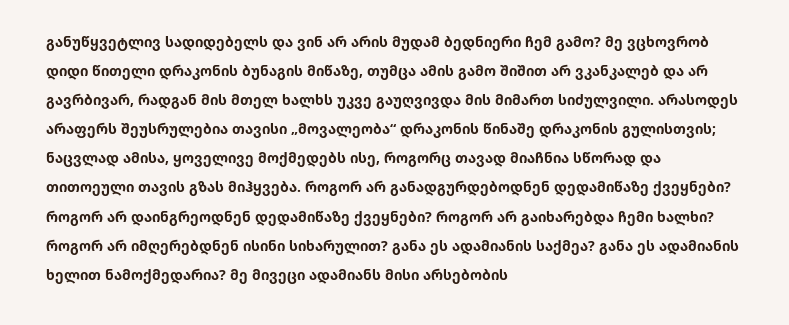განუწყვეტლივ სადიდებელს და ვინ არ არის მუდამ ბედნიერი ჩემ გამო? მე ვცხოვრობ დიდი წითელი დრაკონის ბუნაგის მიწაზე, თუმცა ამის გამო შიშით არ ვკანკალებ და არ გავრბივარ, რადგან მის მთელ ხალხს უკვე გაუღვივდა მის მიმართ სიძულვილი. არასოდეს არაფერს შეუსრულებია თავისი „მოვალეობა“ დრაკონის წინაშე დრაკონის გულისთვის; ნაცვლად ამისა, ყოველივე მოქმედებს ისე, როგორც თავად მიაჩნია სწორად და თითოეული თავის გზას მიჰყვება. როგორ არ განადგურდებოდნენ დედამიწაზე ქვეყნები? როგორ არ დაინგრეოდნენ დედამიწაზე ქვეყნები? როგორ არ გაიხარებდა ჩემი ხალხი? როგორ არ იმღერებდნენ ისინი სიხარულით? განა ეს ადამიანის საქმეა? განა ეს ადამიანის ხელით ნამოქმედარია? მე მივეცი ადამიანს მისი არსებობის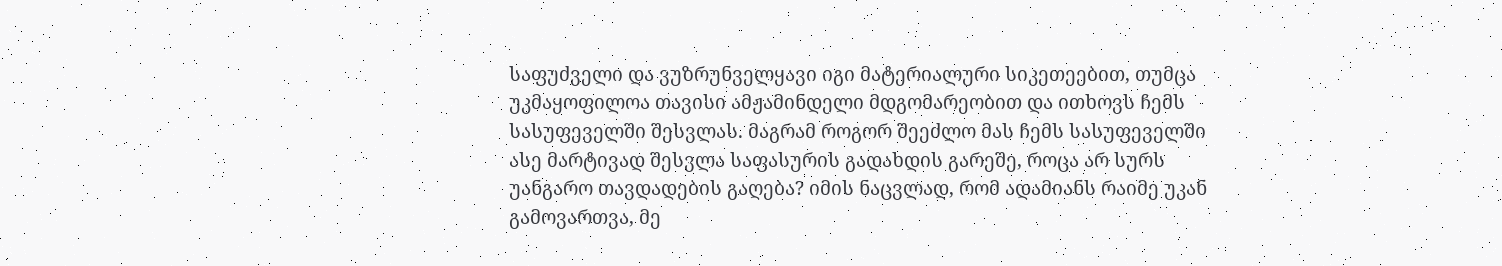საფუძველი და ვუზრუნველყავი იგი მატერიალური სიკეთეებით, თუმცა უკმაყოფილოა თავისი ამჟამინდელი მდგომარეობით და ითხოვს ჩემს სასუფეველში შესვლას. მაგრამ როგორ შეეძლო მას ჩემს სასუფეველში ასე მარტივად შესვლა საფასურის გადახდის გარეშე, როცა არ სურს უანგარო თავდადების გაღება? იმის ნაცვლად, რომ ადამიანს რაიმე უკან გამოვართვა, მე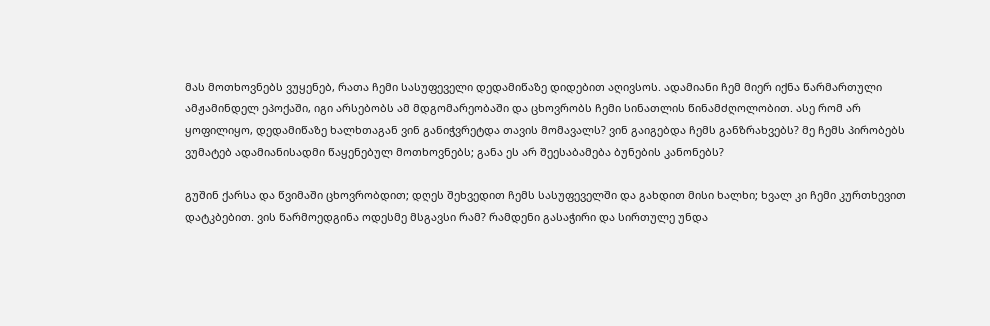მას მოთხოვნებს ვუყენებ, რათა ჩემი სასუფეველი დედამიწაზე დიდებით აღივსოს. ადამიანი ჩემ მიერ იქნა წარმართული ამჟამინდელ ეპოქაში, იგი არსებობს ამ მდგომარეობაში და ცხოვრობს ჩემი სინათლის წინამძღოლობით. ასე რომ არ ყოფილიყო, დედამიწაზე ხალხთაგან ვინ განიჭვრეტდა თავის მომავალს? ვინ გაიგებდა ჩემს განზრახვებს? მე ჩემს პირობებს ვუმატებ ადამიანისადმი წაყენებულ მოთხოვნებს; განა ეს არ შეესაბამება ბუნების კანონებს?

გუშინ ქარსა და წვიმაში ცხოვრობდით; დღეს შეხვედით ჩემს სასუფეველში და გახდით მისი ხალხი; ხვალ კი ჩემი კურთხევით დატკბებით. ვის წარმოედგინა ოდესმე მსგავსი რამ? რამდენი გასაჭირი და სირთულე უნდა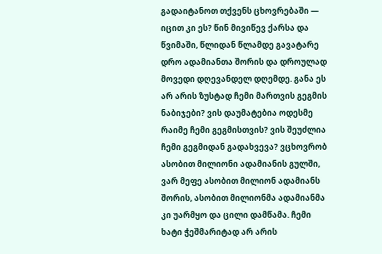გადაიტანოთ თქვენს ცხოვრებაში — იცით კი ეს? წინ მივიწევ ქარსა და წვიმაში, წლიდან წლამდე გავატარე დრო ადამიანთა შორის და დროულად მოვედი დღევანდელ დღემდე. განა ეს არ არის ზუსტად ჩემი მართვის გეგმის ნაბიჯები? ვის დაუმატებია ოდესმე რაიმე ჩემი გეგმისთვის? ვის შეუძლია ჩემი გეგმიდან გადახვევა? ვცხოვრობ ასობით მილიონი ადამიანის გულში, ვარ მეფე ასობით მილიონ ადამიანს შორის, ასობით მილიონმა ადამიანმა კი უარმყო და ცილი დამწამა. ჩემი ხატი ჭეშმარიტად არ არის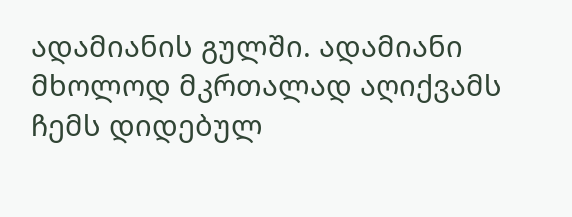ადამიანის გულში. ადამიანი მხოლოდ მკრთალად აღიქვამს ჩემს დიდებულ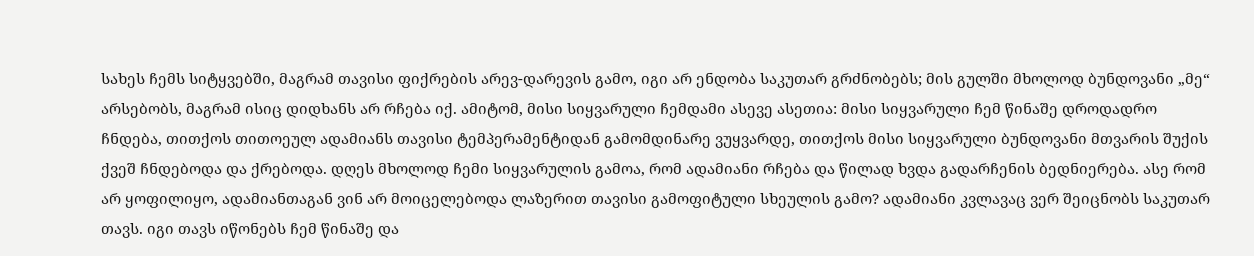სახეს ჩემს სიტყვებში, მაგრამ თავისი ფიქრების არევ-დარევის გამო, იგი არ ენდობა საკუთარ გრძნობებს; მის გულში მხოლოდ ბუნდოვანი „მე“ არსებობს, მაგრამ ისიც დიდხანს არ რჩება იქ. ამიტომ, მისი სიყვარული ჩემდამი ასევე ასეთია: მისი სიყვარული ჩემ წინაშე დროდადრო ჩნდება, თითქოს თითოეულ ადამიანს თავისი ტემპერამენტიდან გამომდინარე ვუყვარდე, თითქოს მისი სიყვარული ბუნდოვანი მთვარის შუქის ქვეშ ჩნდებოდა და ქრებოდა. დღეს მხოლოდ ჩემი სიყვარულის გამოა, რომ ადამიანი რჩება და წილად ხვდა გადარჩენის ბედნიერება. ასე რომ არ ყოფილიყო, ადამიანთაგან ვინ არ მოიცელებოდა ლაზერით თავისი გამოფიტული სხეულის გამო? ადამიანი კვლავაც ვერ შეიცნობს საკუთარ თავს. იგი თავს იწონებს ჩემ წინაშე და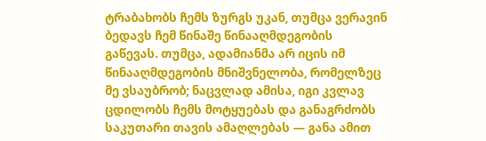ტრაბახობს ჩემს ზურგს უკან, თუმცა ვერავინ ბედავს ჩემ წინაშე წინააღმდეგობის გაწევას. თუმცა, ადამიანმა არ იცის იმ წინააღმდეგობის მნიშვნელობა, რომელზეც მე ვსაუბრობ; ნაცვლად ამისა, იგი კვლავ ცდილობს ჩემს მოტყუებას და განაგრძობს საკუთარი თავის ამაღლებას — განა ამით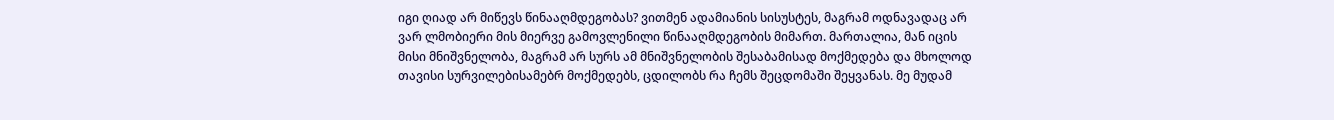იგი ღიად არ მიწევს წინააღმდეგობას? ვითმენ ადამიანის სისუსტეს, მაგრამ ოდნავადაც არ ვარ ლმობიერი მის მიერვე გამოვლენილი წინააღმდეგობის მიმართ. მართალია, მან იცის მისი მნიშვნელობა, მაგრამ არ სურს ამ მნიშვნელობის შესაბამისად მოქმედება და მხოლოდ თავისი სურვილებისამებრ მოქმედებს, ცდილობს რა ჩემს შეცდომაში შეყვანას. მე მუდამ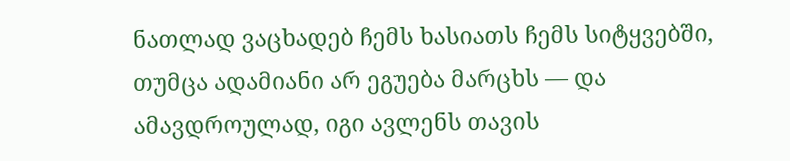ნათლად ვაცხადებ ჩემს ხასიათს ჩემს სიტყვებში, თუმცა ადამიანი არ ეგუება მარცხს — და ამავდროულად, იგი ავლენს თავის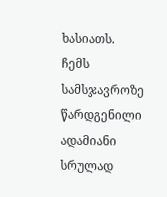ხასიათს. ჩემს სამსჯავროზე წარდგენილი ადამიანი სრულად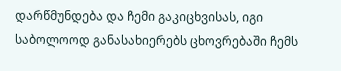დარწმუნდება და ჩემი გაკიცხვისას, იგი საბოლოოდ განასახიერებს ცხოვრებაში ჩემს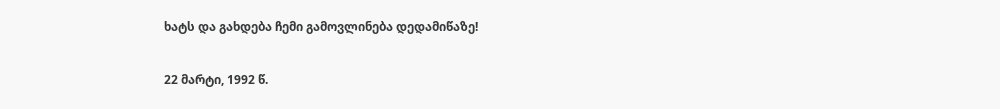ხატს და გახდება ჩემი გამოვლინება დედამიწაზე!

22 მარტი, 1992 წ.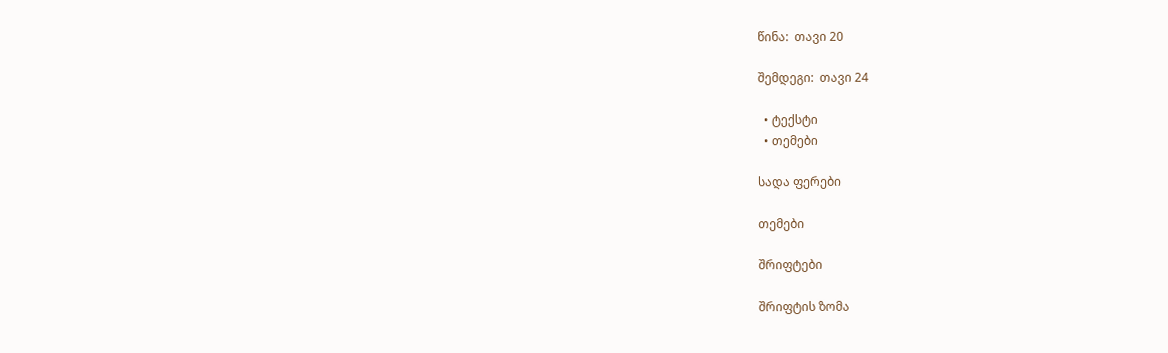წინა:  თავი 20

შემდეგი:  თავი 24

  • ტექსტი
  • თემები

სადა ფერები

თემები

შრიფტები

შრიფტის ზომა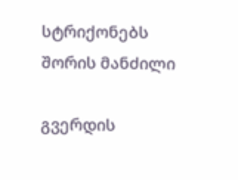სტრიქონებს შორის მანძილი

გვერდის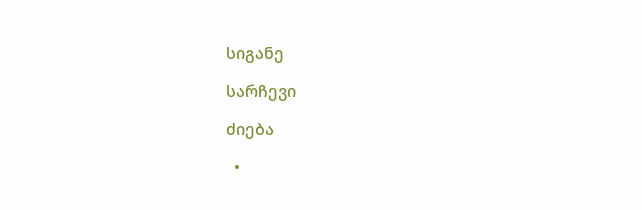სიგანე

სარჩევი

ძიება

  •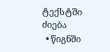ტექსტში ძიება
  • წიგნში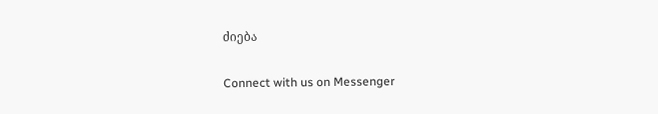ძიება

Connect with us on Messenger